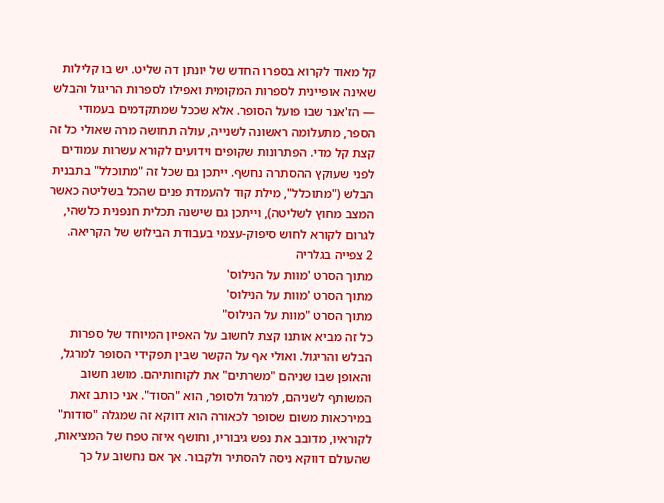קל מאוד לקרוא בספרו החדש של יונתן דה שליט. יש בו קלילות שאינה אופיינית לספרות המקומית ואפילו לספרות הריגול והבלש — הז'אנר שבו פועל הסופר. אלא שככל שמתקדמים בעמודי הספר, מתעלומה ראשונה לשנייה, עולה תחושה מרה שאולי כל זה קצת קל מדי. הפתרונות שקופים וידועים לקורא עשרות עמודים לפני שעוקץ ההסתרה נחשף. ייתכן גם שכל זה "מתוכלל" בתבנית הבלש ("מתוכלל", מילת קוד להעמדת פנים שהכל בשליטה כאשר המצב מחוץ לשליטה), וייתכן גם שישנה תכלית חנפנית כלשהי, לגרום לקורא לחוש סיפוק-עצמי בעבודת הבילוש של הקריאה.
2 צפייה בגלריה
מתוך הסרט 'מוות על הנילוס'
מתוך הסרט 'מוות על הנילוס'
מתוך הסרט "מוות על הנילוס"
כל זה מביא אותנו קצת לחשוב על האפיון המיוחד של ספרות הבלש והריגול. ואולי אף על הקשר שבין תפקידי הסופר למרגל, והאופן שבו שניהם "משרתים" את לקוחותיהם. מושג חשוב המשותף לשניהם, למרגל ולסופר, הוא "הסוד". אני כותב זאת במירכאות משום שסופר לכאורה הוא דווקא זה שמגלה "סודות" לקוראיו, מדובב את נפש גיבוריו, וחושף איזה טפח של המציאות, שהעולם דווקא ניסה להסתיר ולקבור. אך אם נחשוב על כך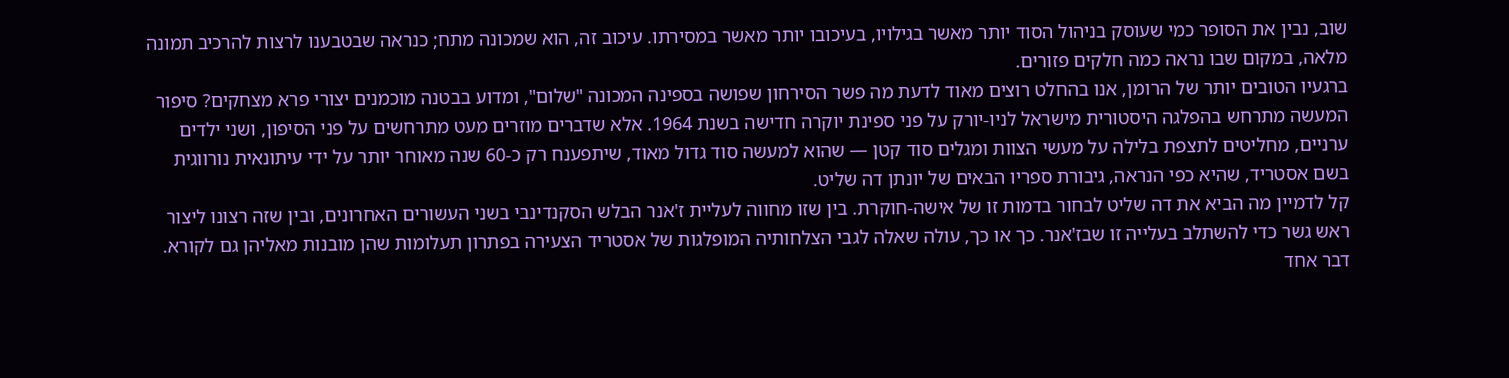שוב, נבין את הסופר כמי שעוסק בניהול הסוד יותר מאשר בגילויו, בעיכובו יותר מאשר במסירתו. עיכוב זה, הוא שמכונה מתח; כנראה שבטבענו לרצות להרכיב תמונה מלאה, במקום שבו נראה כמה חלקים פזורים.
ברגעיו הטובים יותר של הרומן, אנו בהחלט רוצים מאוד לדעת מה פשר הסירחון שפושה בספינה המכונה "שלום", ומדוע בבטנה מוכמנים יצורי פרא מצחקים? סיפור המעשה מתרחש בהפלגה היסטורית מישראל לניו-יורק על פני ספינת יוקרה חדישה בשנת 1964. אלא שדברים מוזרים מעט מתרחשים על פני הסיפון, ושני ילדים ערניים, מחליטים לתצפת בלילה על מעשי הצוות ומגלים סוד קטן — שהוא למעשה סוד גדול מאוד, שיתפענח רק כ-60 שנה מאוחר יותר על ידי עיתונאית נורווגית בשם אסטריד, שהיא כפי הנראה, גיבורת ספריו הבאים של יונתן דה שליט.
קל לדמיין מה הביא את דה שליט לבחור בדמות זו של אישה-חוקרת. בין שזו מחווה לעליית ז'אנר הבלש הסקנדינבי בשני העשורים האחרונים, ובין שזה רצונו ליצור ראש גשר כדי להשתלב בעלייה זו שבז'אנר. כך או כך, עולה שאלה לגבי הצלחותיה המופלגות של אסטריד הצעירה בפתרון תעלומות שהן מובנות מאליהן גם לקורא. דבר אחד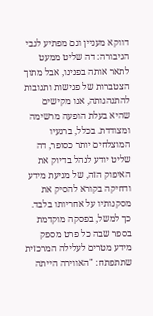דווקא מעניין וגם מפתיע לגבי הגיבורה: דה שליט ממעט לתאר אותה בפנינו, אבל מתוך הצטברות של פגישות ותגובות להתנהגותה, אנו מקישים שהיא בעלת הופעה מרשימה ומצודדת. בכלל, ברגעיו המוצלחים יותר כסופר, דה שליט יודע לנהל בדיוק את האיפוק הזה, של מניעת מידע ודחיקה בקורא להסיק את מסקנותיו על אחריותו בלבד.
כך למשל, בפסקה מוקדמת בספר שבה כל פרט מספק מידע מטרים לעלילה המרכזית שתתפתח: "האווירה הייתה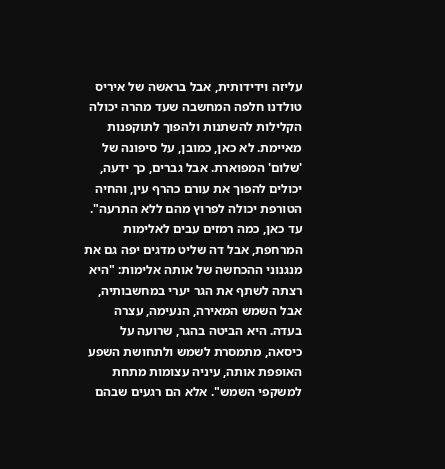עליזה וידידותית, אבל בראשה של איריס טולדנו חלפה המחשבה שעד מהרה יכולה הקלילות להשתנות ולהפוך לתוקפנות מאיימת. לא כאן, כמובן, על סיפונה של 'שלום' המפוארת. אבל גברים, כך ידעה, יכולים להפוך את עורם כהרף עין, והחיה הטורפת יכולה לפרוץ מהם ללא התרעה". עד כאן, כמה רמזים עבים לאלימות המרחפת, אבל דה שליט מדגים יפה גם את מנגנוני ההכחשה של אותה אלימות: "היא רצתה לשתף את הגר יערי במחשבותיה, אבל השמש המאירה, הנעימה, עצרה בעדה. היא הביטה בהגר, שרועה על כיסאה, מתמסרת לשמש ולתחושת השפע האופפת אותה, עיניה עצומות מתחת למשקפי השמש". אלא הם רגעים שבהם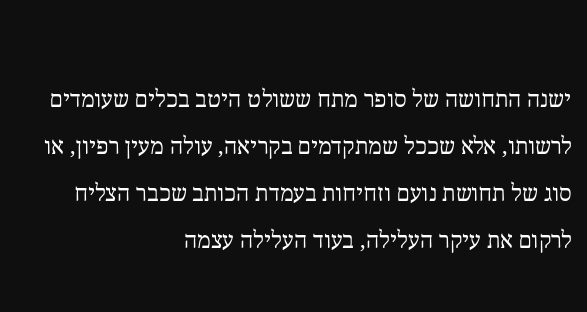ישנה התחושה של סופר מתח ששולט היטב בכלים שעומדים לרשותו, אלא שככל שמתקדמים בקריאה, עולה מעין רפיון, או סוג של תחושת נועם וזחיחות בעמדת הכותב שכבר הצליח לרקום את עיקר העלילה, בעוד העלילה עצמה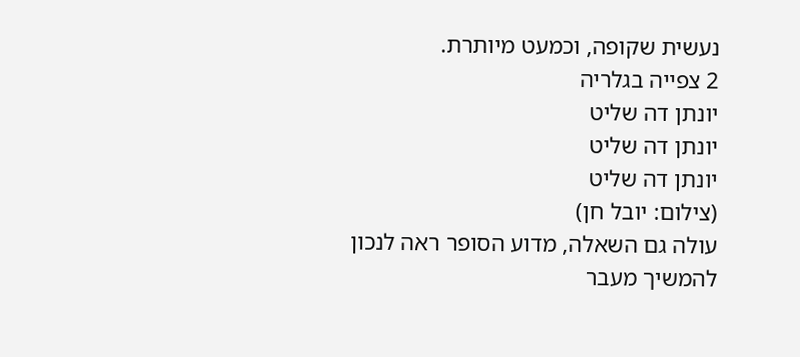נעשית שקופה, וכמעט מיותרת.
2 צפייה בגלריה
יונתן דה שליט
יונתן דה שליט
יונתן דה שליט
(צילום: יובל חן)
עולה גם השאלה, מדוע הסופר ראה לנכון להמשיך מעבר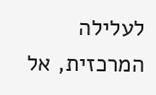לעלילה המרכזית, אל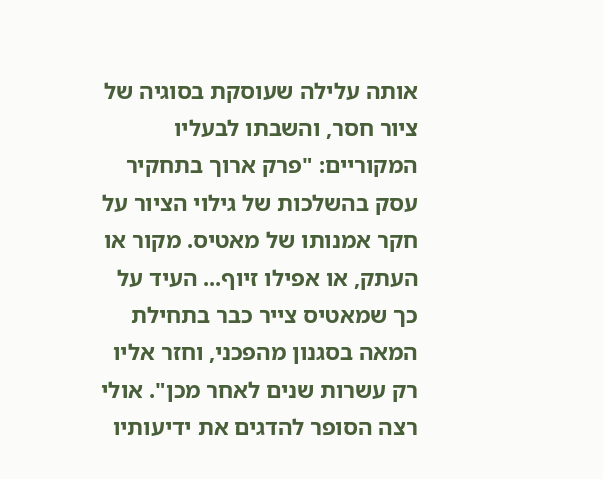אותה עלילה שעוסקת בסוגיה של ציור חסר, והשבתו לבעליו המקוריים: "פרק ארוך בתחקיר עסק בהשלכות של גילוי הציור על חקר אמנותו של מאטיס. מקור או העתק, או אפילו זיוף... העיד על כך שמאטיס צייר כבר בתחילת המאה בסגנון מהפכני, וחזר אליו רק עשרות שנים לאחר מכן". אולי רצה הסופר להדגים את ידיעותיו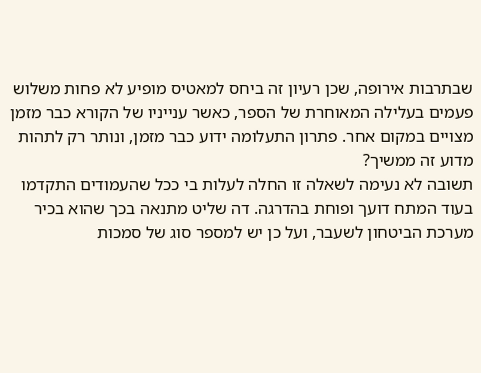שבתרבות אירופה, שכן רעיון זה ביחס למאטיס מופיע לא פחות משלוש פעמים בעלילה המאוחרת של הספר, כאשר ענייניו של הקורא כבר מזמן מצויים במקום אחר. פתרון התעלומה ידוע כבר מזמן, ונותר רק לתהות מדוע זה ממשיך?
תשובה לא נעימה לשאלה זו החלה לעלות בי ככל שהעמודים התקדמו בעוד המתח דועך ופוחת בהדרגה. דה שליט מתנאה בכך שהוא בכיר מערכת הביטחון לשעבר, ועל כן יש למספר סוג של סמכות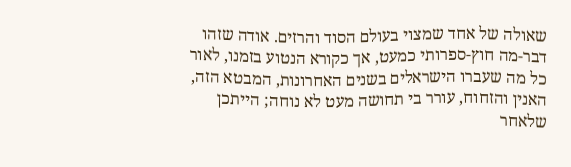שאולה של אחד שמצוי בעולם הסוד והרזים. אודה שזהו דבר-מה חוץ-ספרותי כמעט, אך כקורא הנטוע בזמנו, לאור כל מה שעברו הישראלים בשנים האחרונות, המבטא הזה, האנין והזחוח, עורר בי תחושה מעט לא נוחה; הייתכן שלאחר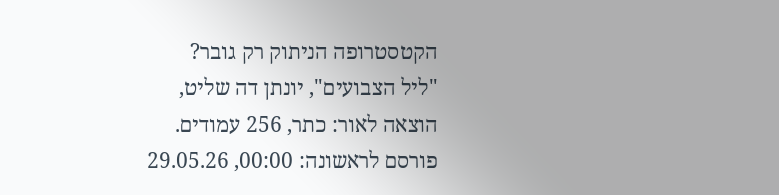הקטסטרופה הניתוק רק גובר?
"ליל הצבועים", יונתן דה שליט, הוצאה לאור: כתר, 256 עמודים.
פורסם לראשונה: 00:00, 29.05.26